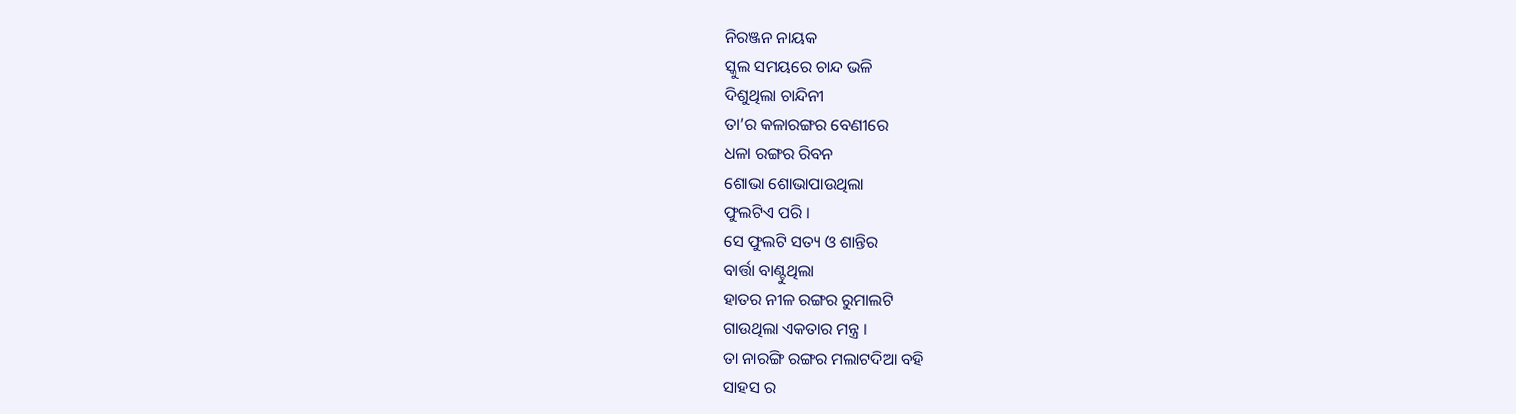ନିରଞ୍ଜନ ନାୟକ
ସ୍କୁଲ ସମୟରେ ଚାନ୍ଦ ଭଳି
ଦିଶୁଥିଲା ଚାନ୍ଦିନୀ
ତା’ର କଳାରଙ୍ଗର ବେଣୀରେ
ଧଳା ରଙ୍ଗର ରିବନ
ଶୋଭା ଶୋଭାପାଉଥିଲା
ଫୁଲଟିଏ ପରି ।
ସେ ଫୁଲଟି ସତ୍ୟ ଓ ଶାନ୍ତିର
ବାର୍ତ୍ତା ବାଣ୍ଟୁଥିଲା
ହାତର ନୀଳ ରଙ୍ଗର ରୁମାଲଟି
ଗାଉଥିଲା ଏକତାର ମନ୍ତ୍ର ।
ତା ନାରଙ୍ଗି ରଙ୍ଗର ମଲାଟଦିଆ ବହି
ସାହସ ର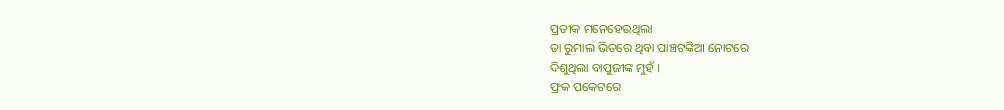ପ୍ରତୀକ ମନେହେଉଥିଲା
ତା ରୁମାଲ ଭିତରେ ଥିବା ପାଞ୍ଚଟଙ୍କିଆ ନୋଟରେ
ଦିଶୁଥିଲା ବାପୁଜୀଙ୍କ ମୁହଁ ।
ଫ୍ରକ ପକେଟରେ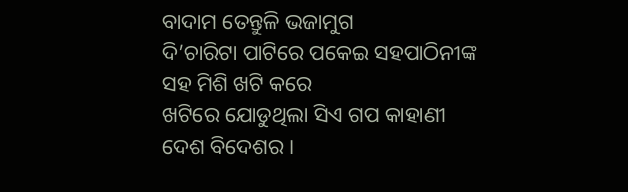ବାଦାମ ତେନ୍ତୁଳି ଭଜାମୁଗ
ଦି’ଚାରିଟା ପାଟିରେ ପକେଇ ସହପାଠିନୀଙ୍କ
ସହ ମିଶି ଖଟି କରେ
ଖଟିରେ ଯୋଡୁଥିଲା ସିଏ ଗପ କାହାଣୀ
ଦେଶ ବିଦେଶର ।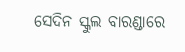ସେଦିନ ସ୍କୁଲ ବାରଣ୍ଡାରେ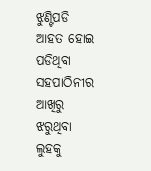ଝୁଣ୍ଟିପଡି ଆହତ ହୋଇ ପଡିଥିବା
ସହପାଠିନୀର ଆଖିରୁ ଝରୁଥିବା ଲୁହକୁ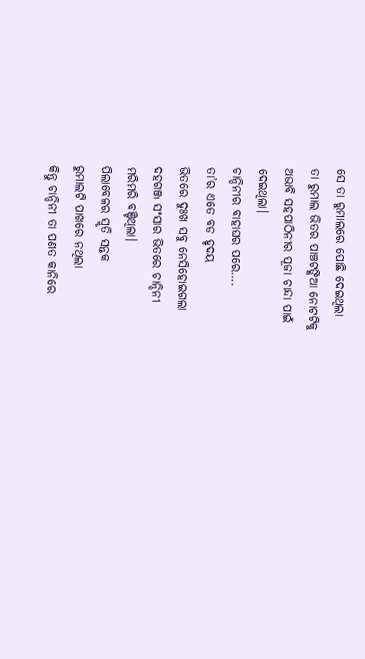ସେ ତା ରୁମାଲରେ ପୋଛି ଦେଇଥିଲା
ତା ରୁମାଲ ଭିତର ପାଞ୍ଚଟଙ୍କିଆ ନୋଟଟିକୁ
ଅଭାବି ସହପାଠିନୀର ପୂଜା ଚାନ୍ଦା ପାଇଁ
ଦେଇଥିଲା।
ଚାନ୍ଦିନୀର ବାହାଘର ପରେ….
ତା’ର ଏତେ ବଡ ହୃଦୟ
ଭିତରେ ଦୁଃଖ ସବୁ ନେସିହୋଇଗଲା
ଦହଗଞ୍ଜ ସଂସାର ଭିତରେ ଚାନ୍ଦିନୀ
ମରିମରି ବଞ୍ଚିଥିଲା।
ପିଲାବେଳର ସ୍ମୃତି ସନ୍ତକ
ରୁମାଲଟି ପାଖରେ ନଥିଲା
କିନ୍ତୁ ଚାନ୍ଦିନୀ ତା ପଣତ କାନିରେ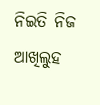ନିଇତି ନିଜ ଆଖିଲୁହ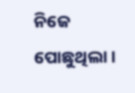ନିଜେ ପୋଛୁଥିଲା ।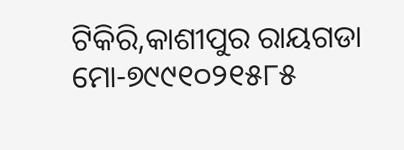ଟିକିରି,କାଶୀପୁର ରାୟଗଡା
ମୋ-୭୯୯୧୦୨୧୫୮୫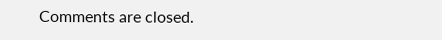Comments are closed.